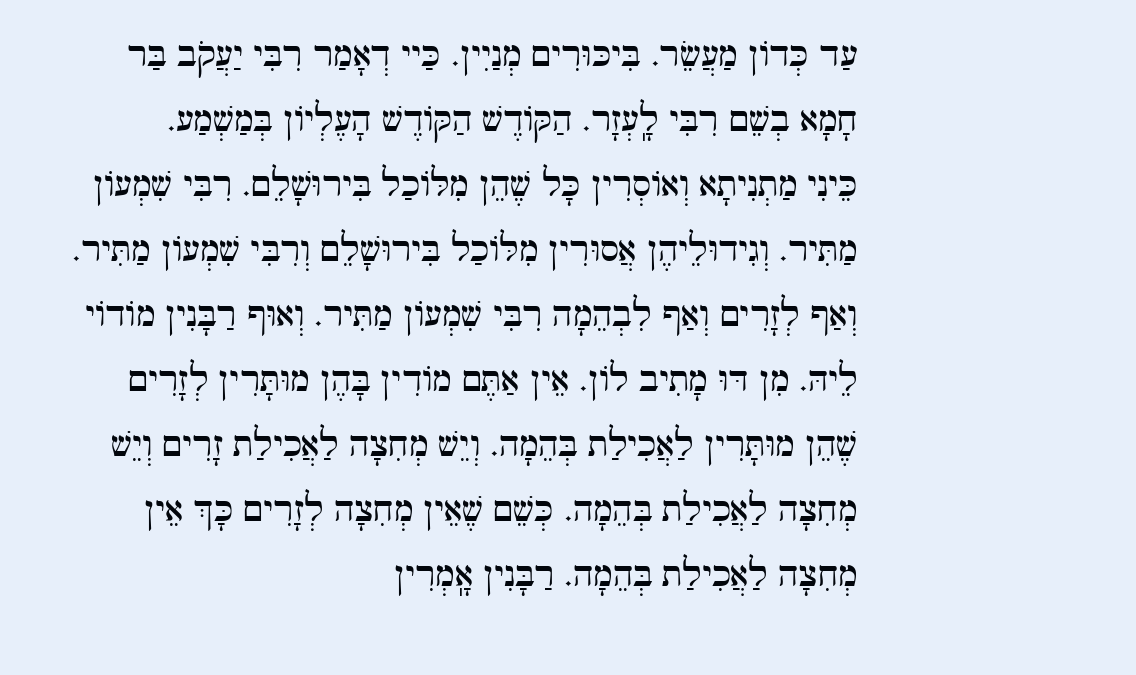עַד כְּדוֹן מַעֲשֵׂר. בִּיכּוּרִים מְנַיִין. כַּיי דְאָמַר רִבִּי יַעֲקֹב בַּר חָמָא בְשֵׁם רִבִּי לָֽעְזָר. הַקּוֹדֶשׁ הַקּוֹדֶשׁ הָעֶלְיוֹן בְּמַשְׁמַע.
כֵּינִי מַתְנִיתָא וְאוֹסְרִין כָּל שֶׁהֵן מִלּוֹכַל בִּירוּשָׁלֵם. רִבִּי שִׁמְעוֹן מַתִּיר. וְגִידוּלֵיהֶן אֲסוּרִין מִלּוֹכַל בִּירוּשָׁלֵם וְרִבִּי שִׁמְעוֹן מַתִּיר. וְאַף לְזָרִים וְאַף לִבְהֵמָה רִבִּי שִׁמְעוֹן מַתִּיר. וְאוּף רַבָּנִין מוֹדוֹי לֵיהּ. מִן דּוּ מָתִיב לוֹן. אֵין אַתֶּם מוֹדִין בָּהֶן מוּתָּרִין לְזָרִים שֶׁהֵן מוּתָּרִין לַאֲכִילַת בְּהֵמָה. וְיֵשׁ מְחִצָה לַאֲכִילַת זָרִים וְיֵשׁ מְחִצָה לַאֲכִילַת בְּהֵמָה. כְּשֵׁם שֶׁאֵין מְחִצָה לְזָרִים כָּךְ אֵין מְחִצָה לַאֲכִילַת בְּהֵמָה. רַבָּנִין אָֽמְרִין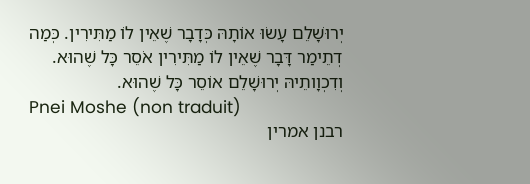יְרוּשָׁלֵם עָשׂוּ אוֹתָהּ כְּדָבָר שֶׁאֵין לוֹ מַתִּירִין. כְּמַה דְתֵימַר דָּבָר שֶׁאֵין לוֹ מַתִּירִין אֹסֵר כָּל שֶׁהוּא. וְדִכְוָותֵיהּ יְרוּשָׁלֵם אוֹסֵר כָּל שֶׁהוּא.
Pnei Moshe (non traduit)
רבנן אמרין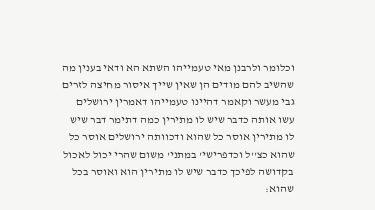וכלומר ולרבנן מאי טעמייהו השתא הא ודאי בענין מה שהשיב להם מודים הן שאין שייך איסור מחיצה לזרים גבי מעשר וקאמר דהיינו טעמייהו דאמרין ירושלים עשו אותה כדבר שיש לו מתירין כמה דתימר דבר שיש לו מתירין אוסר כל שהוא ודכוותה ירושלים אוסר כל שהוא כצ''ל וכדפרישי' במתני' משום שהרי יכול לאכול בקדושה לפיכך כדבר שיש לו מתירין הוא ואוסר בכל שהוא: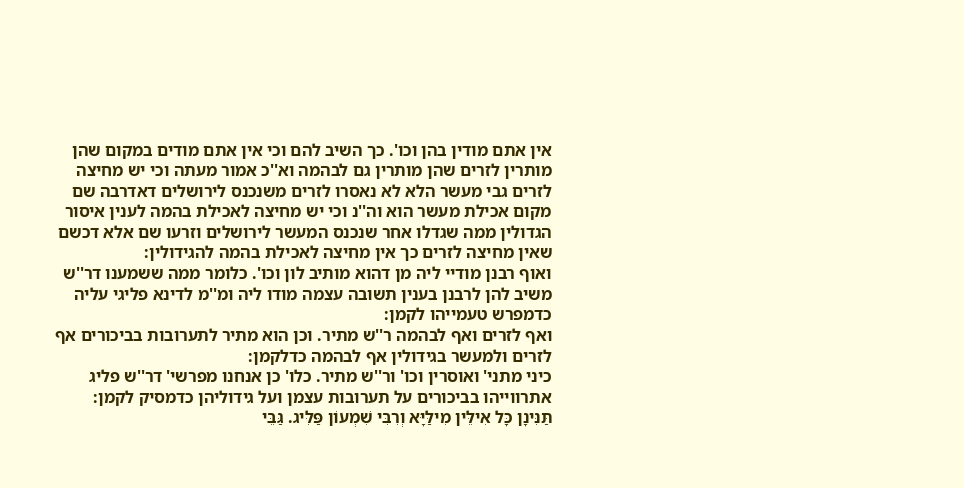אין אתם מודין בהן וכו'. כך השיב להם וכי אין אתם מודים במקום שהן מותרין לזרים שהן מותרין גם לבהמה וא''כ אמור מעתה וכי יש מחיצה לזרים גבי מעשר הלא לא נאסרו לזרים משנכנס לירושלים דאדרבה שם מקום אכילת מעשר הוא וה''נ וכי יש מחיצה לאכילת בהמה לענין איסור הגדולין ממה שגדלו אחר שנכנס המעשר לירושלים וזרעו שם אלא דכשם שאין מחיצה לזרים כך אין מחיצה לאכילת בהמה להגידולין:
ואוף רבנן מודיי ליה מן דהוא מותיב לון וכו'. כלומר ממה ששמענו דר''ש משיב להן לרבנן בענין תשובה עצמה מודו ליה ומ''מ לדינא פליגי עליה כדמפרש טעמייהו לקמן:
ואף לזרים ואף לבהמה ר''ש מתיר. וכן הוא מתיר לתערובות בביכורים אף לזרים ולמעשר בגידולין אף לבהמה כדלקמן:
כיני מתני' ואוסרין וכו' ור''ש מתיר. כלו' כן אנחנו מפרשי' דר''ש פליג אתרווייהו בביכורים על תערובות עצמן ועל גידוליהן כדמסיק לקמן:
תַּנִּינָן כָּל אִילֵּין מִילַּיָּא וְרִבִּי שִׁמְעוֹן פַּלִּיג. גַּבֵּי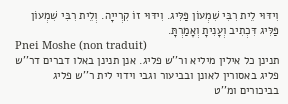וִידּוּי לֵית רִבִּי שִׁמְעוֹן פַּלִּיג. וִידּוּי זוֹ קִרְייָה. וְלֵית רִבִּי שִׁמְעוֹן פַּלִּיג דִּכְתִיב וְעָנִיתָ וְאָמַרְתָּ.
Pnei Moshe (non traduit)
תנינן כל אילין מיליא ור''ש פליג. אנן תנינן באלו דברים דר''ש פליג באסורין לאונן ובביעור וגבי וידוי לית ר''ש פליג בביכורים ומ''ט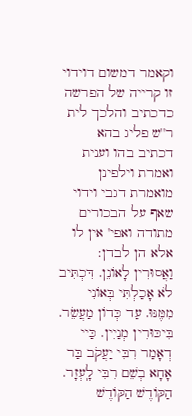וקאמר דמשום דוידוי זו קרייה של הפרשה כדכתיב והלכך לית ר''ש פליג בהא דכתיב בהו וענית ואמרת וילפינן מואמרת דגבי וידוי שאף על הבכורים מתודה ואפי' אין לו אלא הן לבדן:
וַאֲסוּרִין לָאוֹנֵן. דִּכְתִּיב לֹא אָכַלְתִּי בְּאוֹנִי מִמֶּנּוּ. עַד כְּדוֹן מַעֲשֵׂר. בִּיכּוּרִין מְנַיִין. כַּיי דְאָמַר רִבִּי יַעֲקֹב בַּר אָחָא בְשֵׁם רִבִּי לָֽעְזָר. הַקּוֹדֶשׁ הַקּוֹדֶשׁ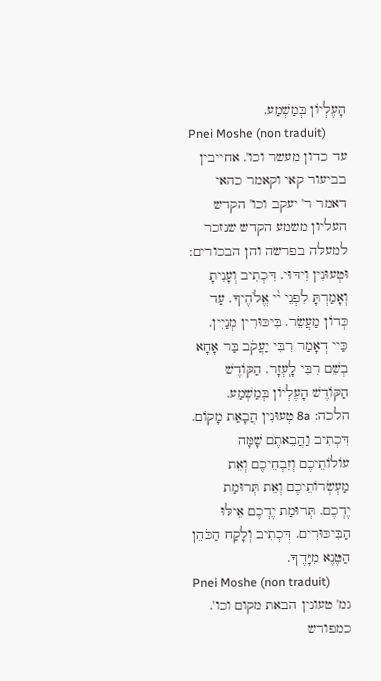הָעֶלְיוֹן בְּמַשְׁמַע.
Pnei Moshe (non traduit)
עד כדון מעשר וכו'. אחייבין בביעור קאי וקאמר כהאי דאמר ר' יעקב וכו' הקדש העליון משמע הקדש שנזכר למעלה בפרשה והן הבכורים:
וּטְעוּנִין וִידּוּי. דִּכְתִיב וְעָנִיתָ וְאָמַרְתָּ לִפְנֵי י֨י אֱלֹהֶיךָ. עַד כְּדוֹן מַעֲשֵׂר. בִּיכּוּרִין מְנַיִין. כַּיי דְאָמַר רִבִּי יַעֲקֹב בַּר אָחָא בְשֵׁם רִבִּי לָֽעְזָר. הַקּוֹדֶשׁ הַקּוֹדֶשׁ הָעֶלְיוֹן בְּמַשְׁמַע.
הלכה: 8a טְעוּנִין הֲבָאַת מָקוֹם. דִּכְתִיב וַהֲבֵאתֶם שָׁמָּה עוֹלוֹתֵיכֶם וְזִבְחֵיכֶם וְאֵת מַעְשְׂרוֹתֵיכֶם וְאֵת תְּרוּמַת יֶדְכֶם. תְּרוּמַת יֶדְכֶם אֵילּוּ הַבִּיכּוּרִים. דִּכְתִיב וְלָקַח הַכֹּהֵן הַטֶּנֶא מִיָּדֶךָ.
Pnei Moshe (non traduit)
גמ' טעונין הבאת מקום וכו'. כמפורש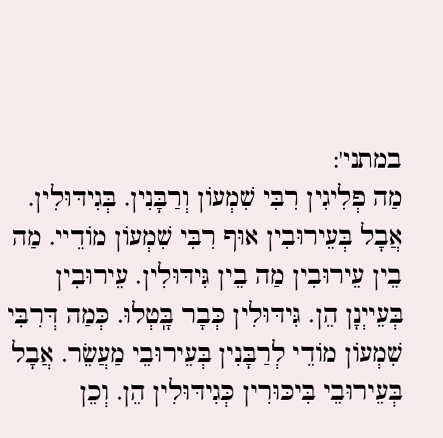במתני':
מַה פְלִיגִין רִבִּי שִׁמְעוֹן וְרַבָּנִין. בְּגִידּוּלִין. אֲבָל בְּעֵירוּבִין אוּף רִבִּי שִׁמְעוֹן מוֹדֵיי. מַה בֵין עֵירוּבִין מַה בֵין גִּידּוּלִין. עֵירוּבִין בְּעֵייְנָן הֵן. גִּידּוּלִין כְּבָר בָּֽטְלוּ. כְּמַה דְּרִבִּי שִׁמְעוֹן מוֹדֵי לְרַבָּנִין בְּעֵירוּבֵי מַעֲשֵׂר. אֲבָל בְּעֵירוּבֵי בִּיכּוּרִין כְּגִידּוּלִין הֵן. וְכֵן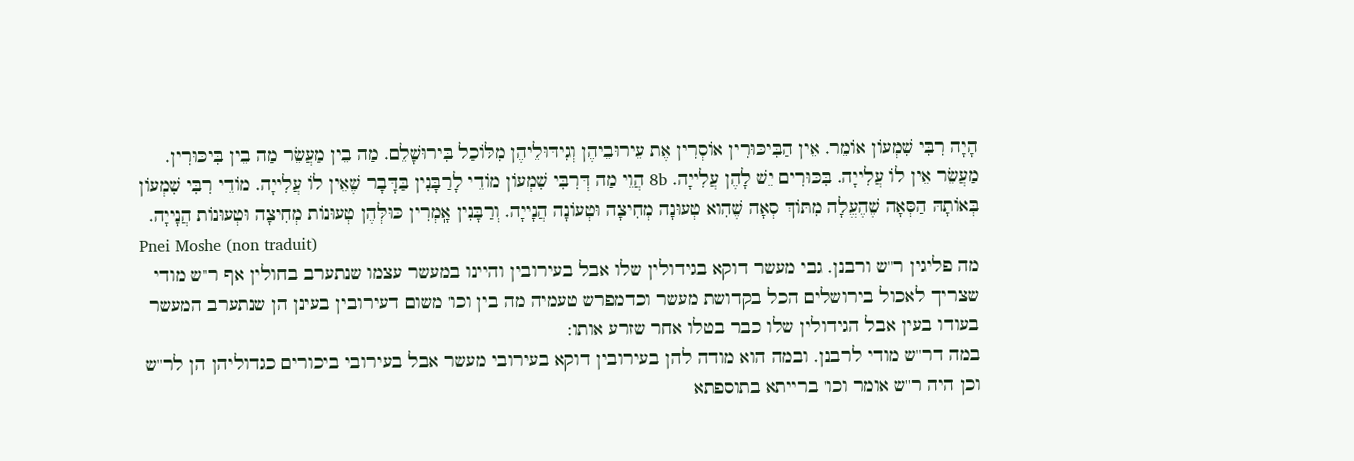הָיָה רִבִּי שִׁמְעוֹן אוֹמֵר. אֵין הַבִּיכּוּרִין אוֹסְרִין אֶת עֵירוּבֵיהֶן וְגִידּוּלֵיהֶן מִלּוֹכַל בִּירוּשָׁלֵם. מַה בֵין מַעֲשֵׂר מַה בֵין בִּיכּוּרִין. מַעֲשֵׂר אֵין לוֹ עֲלִייָה. בִּכּוּרִים יֵשׁ לָהֶן עֲלִייָה. 8b הֲוֵי מַה דְּרִבִּי שִׁמְעוֹן מוֹדֵי לָרַבָּנִין בַּדָּבָר שֶׁאֵין לוֹ עֲלִייָה. מוֹדֵי רִבִּי שִׁמְעוֹן בְּאוֹתָהּ הַסְּאָה שֶׁהֶעֱלָה מִתּוֹךְ סְאָה שֶׁהִוא טְעוּנָה מְחִיצָה וּטְעוֹנָה הֲנָייָה. וְרַבָּנִין אָֽמְרִין כּוּלְּהֶן טְעוּנוֹת מְחִיצָה וּטְעוּנוֹת הֲנָייָה.
Pnei Moshe (non traduit)
מה פליגין ר''ש ורבנן. גבי מעשר דוקא בגידולין שלו אבל בעירובין והיינו במעשר עצמו שנתערב בחולין אף ר''ש מודי שצריך לאכול בירושלים הכל בקדושת מעשר וכדמפרש טעמיה מה בין וכו' משום דעירובין בעינן הן שנתערב המעשר בעודו בעין אבל הגידולין שלו כבר בטלו אחר שזרע אותו:
במה דר''ש מודי לרבנן. ובמה הוא מודה להן בעירובין דוקא בעירובי מעשר אבל בעירובי ביכורים כגדוליהן הן לר''ש וכן היה ר''ש אומר וכו' ברייתא בתוספתא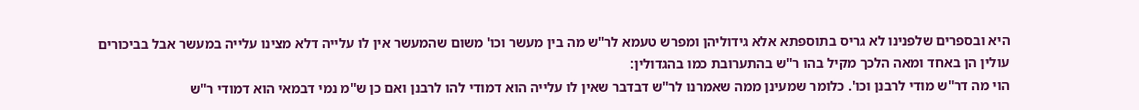היא ובספרים שלפנינו לא גריס בתוספתא אלא גידוליהן ומפרש טעמא לר''ש מה בין מעשר וכו' משום שהמעשר אין לו עלייה דלא מצינו עלייה במעשר אבל בביכורים עולין הן באחד ומאה הלכך מקיל בהו ר''ש בהתערובת כמו בהגדולין:
הוי מה דר''ש מודי לרבנן וכו'. כלומר שמעינן ממה שאמרנו לר''ש דבדבר שאין לו עלייה הוא דמודי להו לרבנן ואם כן ש''מ נמי דבמאי הוא דמודי ר''ש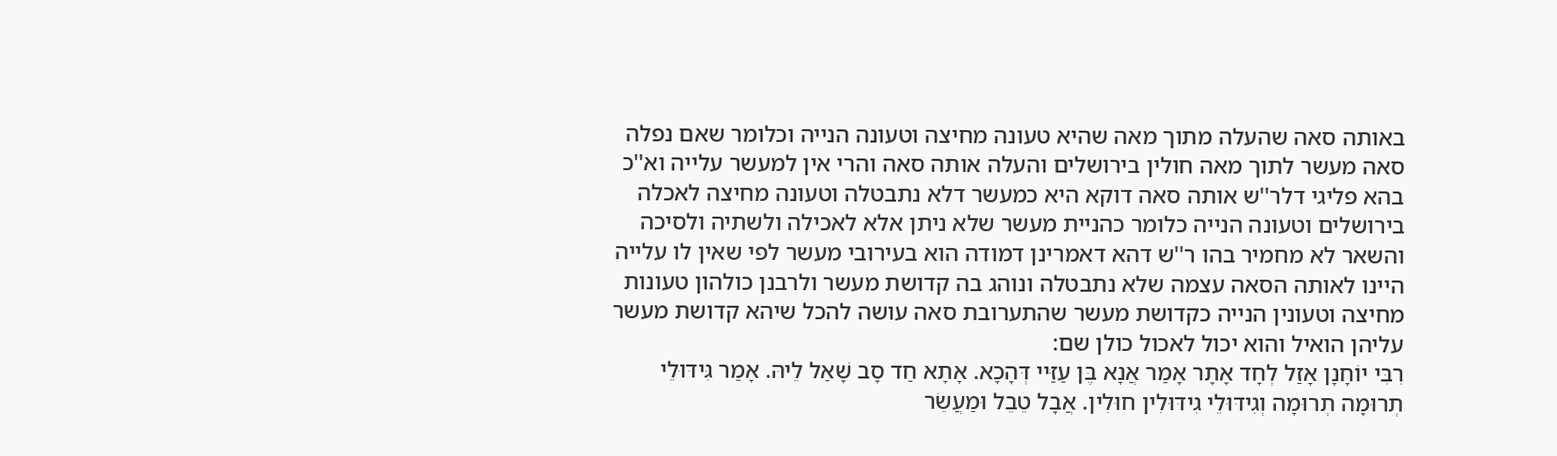באותה סאה שהעלה מתוך מאה שהיא טעונה מחיצה וטעונה הנייה וכלומר שאם נפלה סאה מעשר לתוך מאה חולין בירושלים והעלה אותה סאה והרי אין למעשר עלייה וא''כ בהא פליגי דלר''ש אותה סאה דוקא היא כמעשר דלא נתבטלה וטעונה מחיצה לאכלה בירושלים וטעונה הנייה כלומר כהניית מעשר שלא ניתן אלא לאכילה ולשתיה ולסיכה והשאר לא מחמיר בהו ר''ש דהא דאמרינן דמודה הוא בעירובי מעשר לפי שאין לו עלייה היינו לאותה הסאה עצמה שלא נתבטלה ונוהג בה קדושת מעשר ולרבנן כולהון טעונות מחיצה וטעונין הנייה כקדושת מעשר שהתערובת סאה עושה להכל שיהא קדושת מעשר עליהן הואיל והוא יכול לאכול כולן שם:
רִבִּי יוֹחָנָן אָזַל לְחָד אָתָר אָמַר אֲנָא בֶּן עַזַּיי דְּהָכָא. אָתָא חַד סָב שָׁאַל לֵיהּ. אָמַר גִּידּוּלֵי תְרוּמָה תְרוּמָה וְגִידּוּלֵי גִידּוּלִין חוּלִין. אֲבָל טֵבֵל וּמַעֲשֵׂר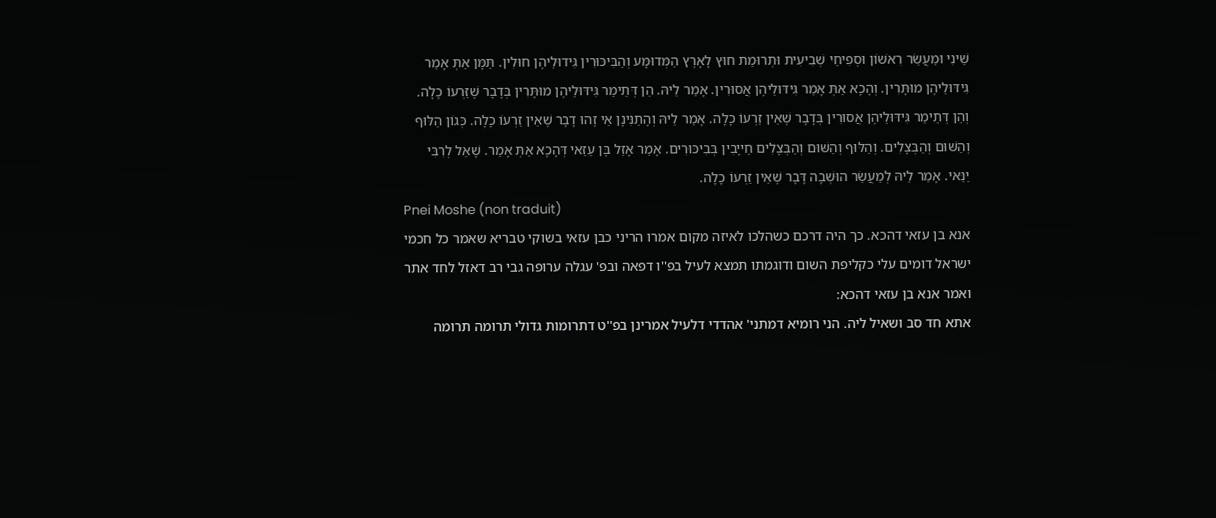שֵׁינִי וּמַעֲשֵׂר רִאשׁוֹן וּסְפִיחֵי שְׁבִיעִית וּתְרוּמַת חוּץ לָאָרֶץ הַמְּדוּמָּע וְהַבִּיכּוּרִין גִּידוּלֵיהֶן חוּלִין. תַּמָּן אַתְּ אָמַר גִּידּוּלֵיהֶן מוּתָּרִין. וְהָכָא אַתְּ אָמַר גִּידּוּלֵיהֶן אֲסוּרִין. אָמַר לֵיהּ. הֵן דְּתֵימַר גִּידּוּלֵיהֶן מוּתָּרִין בְּדָבָר שֶׁזַּרְעוֹ כָלָה. וְהֵן דְּתֵימַר גִּידּוּלֵיהֶן אֲסוּרִין בְּדָבָר שֶׁאֵין זַרְעוֹ כָלָה. אָמַר לֵיהּ וְהָתַנִּינָן אֵי זֶהוּ דָבָר שֶׁאֵין זַרְעוֹ כָלָה. כְּגוֹן הַלּוּף וְהַשּׁוּם וְהַבְּצָלִים. וְהַלּוּף וְהַשּׁוּם וְהַבְּצָלִים חַייָבִין בְּבִיכּוּרִים. אָמַר אָזַל בֶּן עַזַּאי דְּהָכָא אַתְּ אָמַר. שָׁאַל לְרִבִּי יַנַּאי. אָמַר לֵיהּ לְמַעֲשֵׂר הוּשְׁבָה דָּבָר שֶׁאֵין זַרְעוֹ כָלָה.
Pnei Moshe (non traduit)
אנא בן עזאי דהכא. כך היה דרכם כשהלכו לאיזה מקום אמרו הריני כבן עזאי בשוקי טבריא שאמר כל חכמי ישראל דומים עלי כקליפת השום ודוגמתו תמצא לעיל בפ''ו דפאה ובפ' עגלה ערופה גבי רב דאזל לחד אתר ואמר אנא בן עזאי דהכא:
אתא חד סב ושאיל ליה. הני רומיא דמתני' אהדדי דלעיל אמרינן בפ''ט דתרומות גדולי תרומה תרומה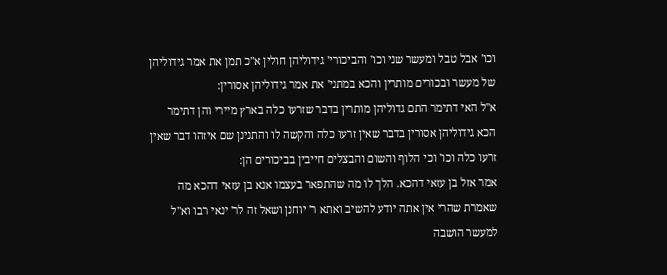וכו' אבל טבל ומעשר שני וכו' והביכורי' גידוליהן חולין א''כ תמן את אמר גידוליהן של מעשר ובכורים מותרין והכא במתני' את אמר גידוליהן אסורין:
א''ל האי דתימר התם גדוליהן מותרין בדבר שזרעו כלה בארץ מיירי והן דתימר הכא גידוליהן אסורין בדבר שאין זרעו כלה והקשה לו והתנינן שם איזהו דבר שאין זרעו כלה וכו' וכי הלוף והשום והבצלים חייבין בביכורים הן:
אמר אזל בן עזאי דהכא. הלך לו מה שהתפאר בעצמו אנא בן עזאי דהכא מה שאמרת שהרי אין אתה יודע להשיב ואתא ר' יוחנן ושאל זה לר' ינאי רבו וא''ל למעשר הושבה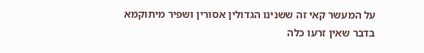על המעשר קאי זה ששנינו הגדולין אסורין ושפיר מיתוקמא בדבר שאין זרעו כלה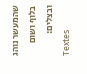שהמעשר נוהג בלוף ושום ובצלים:
Textes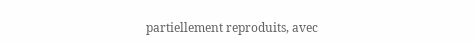partiellement reproduits, avec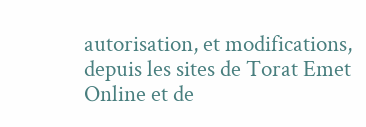autorisation, et modifications, depuis les sites de Torat Emet Online et de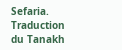Sefaria.
Traduction du Tanakh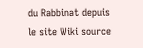du Rabbinat depuis le site Wiki source